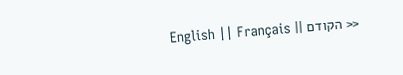<< הקודם || English || Français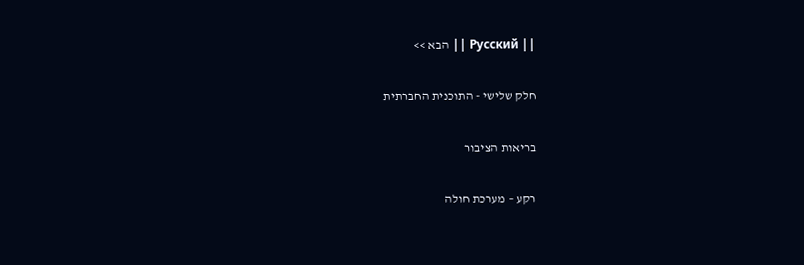|| Русский || הבא >>

חלק שלישי - התוכנית החברתית

בריאות הציבור

רקע – מערכת חולה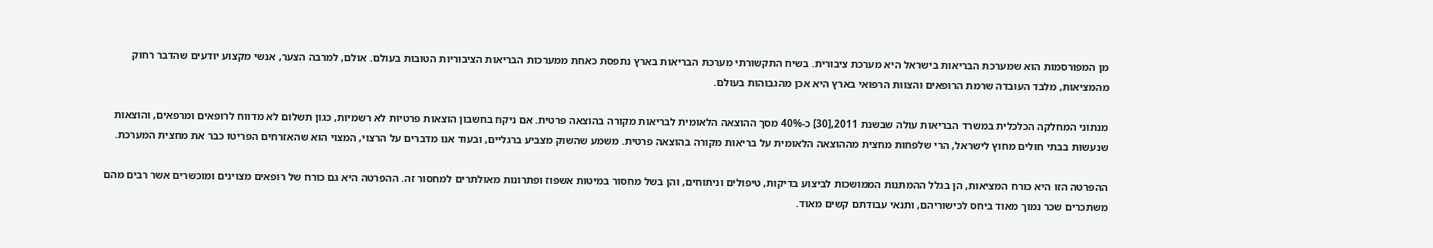מן המפורסמות הוא שמערכת הבריאות בישראל היא מערכת ציבורית. בשיח התקשורתי מערכת הבריאות בארץ נתפסת כאחת ממערכות הבריאות הציבוריות הטובות בעולם. אולם, למרבה הצער, אנשי מקצוע יודעים שהדבר רחוק מהמציאות, מלבד העובדה שרמת הרופאים והצוות הרפואי בארץ היא אכן מהגבוהות בעולם.

מנתוני המחלקה הכלכלית במשרד הבריאות עולה שבשנת 2011,[30] כ-40% מסך ההוצאה הלאומית לבריאות מקורה בהוצאה פרטית. אם ניקח בחשבון הוצאות פרטיות לא רשמיות, כגון תשלום לא מדווח לרופאים ומרפאים, והוצאות שנעשות בבתי חולים מחוץ לישראל, הרי שלפחות מחצית מההוצאה הלאומית על בריאות מקורה בהוצאה פרטית. משמע שהשוק מצביע ברגליים, ובעוד אנו מדברים על הרצוי, המצוי הוא שהאזרחים הפריטו כבר את מחצית המערכת.

ההפרטה הזו היא כורח המציאות, הן בגלל ההמתנות הממושכות לביצוע בדיקות, טיפולים וניתוחים, והן בשל מחסור במיטות אשפוז ופתרונות מאולתרים למחסור זה. ההפרטה היא גם כורח של רופאים מצוינים ומוכשרים אשר רבים מהם משתכרים שכר נמוך מאוד ביחס לכישוריהם, ותנאי עבודתם קשים מאוד.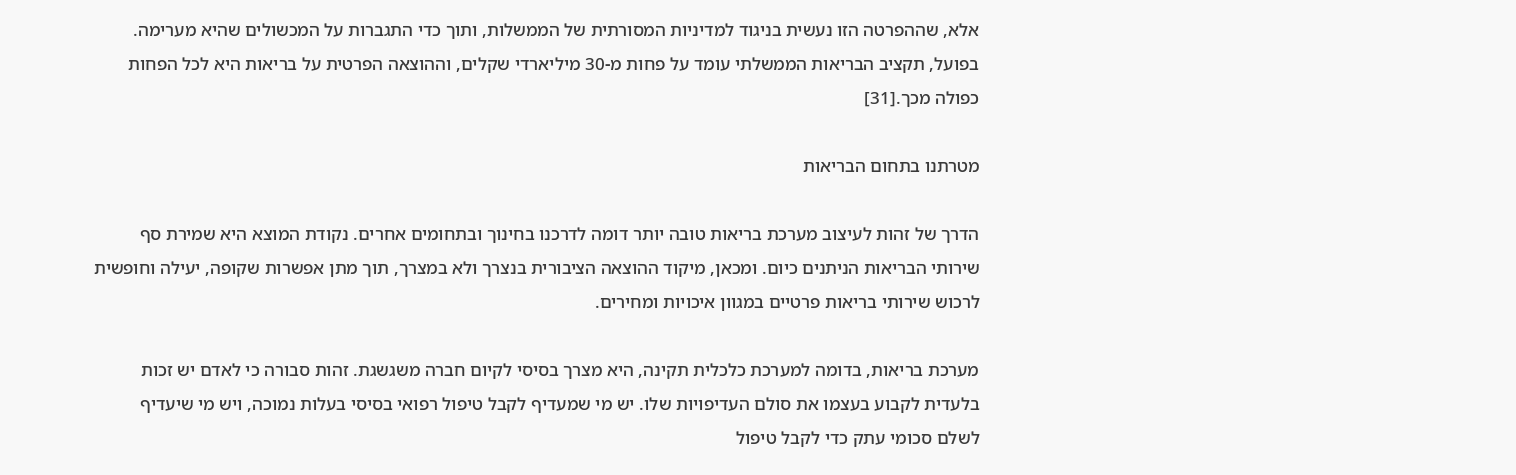אלא, שההפרטה הזו נעשית בניגוד למדיניות המסורתית של הממשלות, ותוך כדי התגברות על המכשולים שהיא מערימה. בפועל, תקציב הבריאות הממשלתי עומד על פחות מ-30 מיליארדי שקלים, וההוצאה הפרטית על בריאות היא לכל הפחות כפולה מכך.[31]

מטרתנו בתחום הבריאות

הדרך של זהות לעיצוב מערכת בריאות טובה יותר דומה לדרכנו בחינוך ובתחומים אחרים. נקודת המוצא היא שמירת סף שירותי הבריאות הניתנים כיום. ומכאן, מיקוד ההוצאה הציבורית בנצרך ולא במצרך, תוך מתן אפשרות שקופה, יעילה וחופשית לרכוש שירותי בריאות פרטיים במגוון איכויות ומחירים.

מערכת בריאות, בדומה למערכת כלכלית תקינה, היא מצרך בסיסי לקיום חברה משגשגת. זהות סבורה כי לאדם יש זכות בלעדית לקבוע בעצמו את סולם העדיפויות שלו. יש מי שמעדיף לקבל טיפול רפואי בסיסי בעלות נמוכה, ויש מי שיעדיף לשלם סכומי עתק כדי לקבל טיפול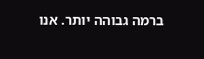ברמה גבוהה יותר. אנו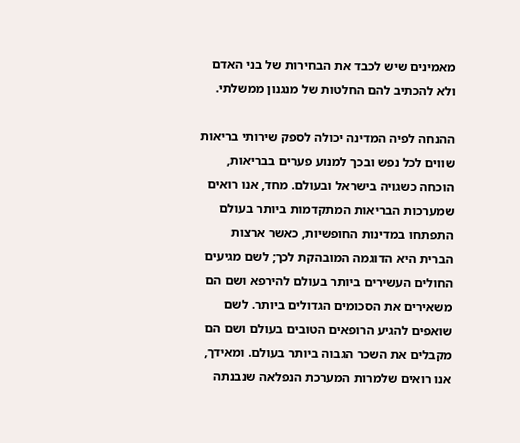מאמינים שיש לכבד את הבחירות של בני האדם ולא להכתיב להם החלטות של מנגנון ממשלתי.

ההנחה לפיה המדינה יכולה לספק שירותי בריאות שווים לכל נפש ובכך למנוע פערים בבריאות, הוכחה כשגויה בישראל ובעולם. מחד, אנו רואים שמערכות הבריאות המתקדמות ביותר בעולם התפתחו במדינות החופשיות, כאשר ארצות הברית היא הדוגמה המובהקת לכך; לשם מגיעים החולים העשירים ביותר בעולם להירפא ושם הם משאירים את הסכומים הגדולים ביותר. לשם שואפים להגיע הרופאים הטובים בעולם ושם הם מקבלים את השכר הגבוה ביותר בעולם. ומאידך, אנו רואים שלמרות המערכת הנפלאה שנבנתה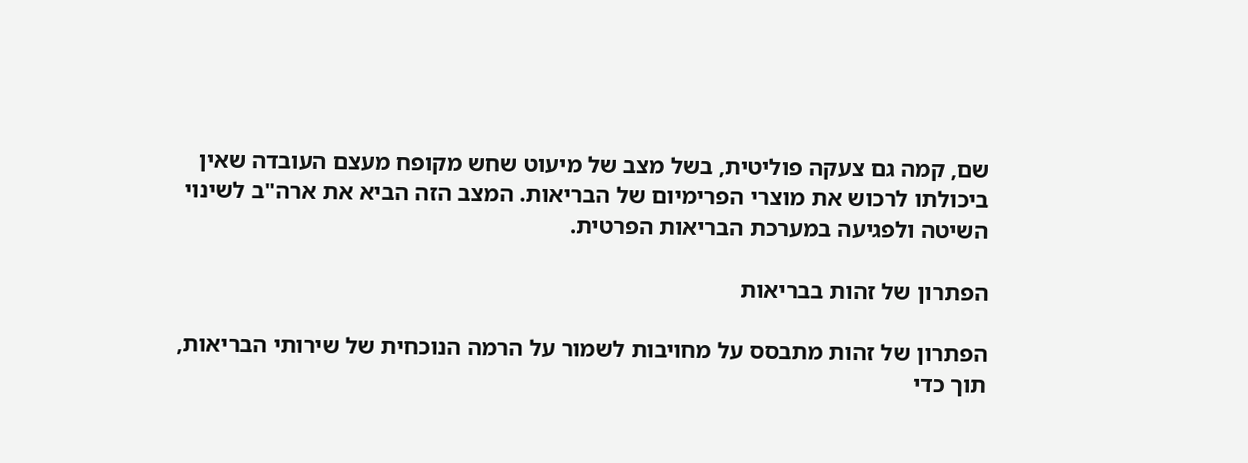שם, קמה גם צעקה פוליטית, בשל מצב של מיעוט שחש מקופח מעצם העובדה שאין ביכולתו לרכוש את מוצרי הפרימיום של הבריאות. המצב הזה הביא את ארה"ב לשינוי השיטה ולפגיעה במערכת הבריאות הפרטית.

הפתרון של זהות בבריאות

הפתרון של זהות מתבסס על מחויבות לשמור על הרמה הנוכחית של שירותי הבריאות, תוך כדי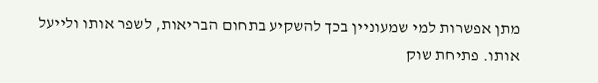מתן אפשרות למי שמעוניין בכך להשקיע בתחום הבריאות, לשפר אותו ולייעל אותו. פתיחת שוק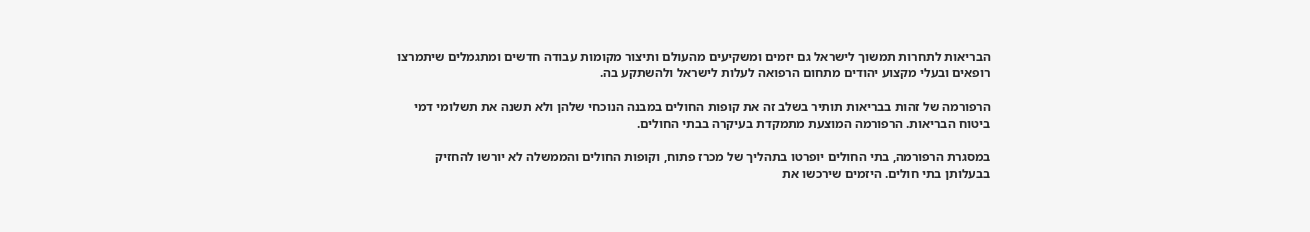הבריאות לתחרות תמשוך לישראל גם יזמים ומשקיעים מהעולם ותיצור מקומות עבודה חדשים ומתגמלים שיתמרצו רופאים ובעלי מקצוע יהודים מתחום הרפואה לעלות לישראל ולהשתקע בה.

הרפורמה של זהות בבריאות תותיר בשלב זה את קופות החולים במבנה הנוכחי שלהן ולא תשנה את תשלומי דמי ביטוח הבריאות. הרפורמה המוצעת מתמקדת בעיקרה בבתי החולים.

במסגרת הרפורמה, בתי החולים יופרטו בתהליך של מכרז פתוח, וקופות החולים והממשלה לא יורשו להחזיק בבעלותן בתי חולים. היזמים שירכשו את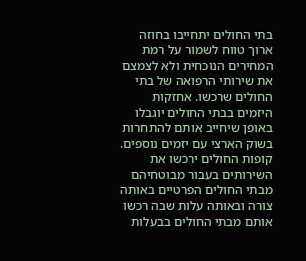בתי החולים יתחייבו בחוזה ארוך טווח לשמור על רמת המחירים הנוכחית ולא לצמצם את שירותי הרפואה של בתי החולים שרכשו. אחזקות היזמים בבתי החולים יוגבלו באופן שיחייב אותם להתחרות בשוק הארצי עם יזמים נוספים. קופות החולים ירכשו את השירותים בעבור מבוטחיהם מבתי החולים הפרטיים באותה צורה ובאותה עלות שבה רכשו אותם מבתי החולים בבעלות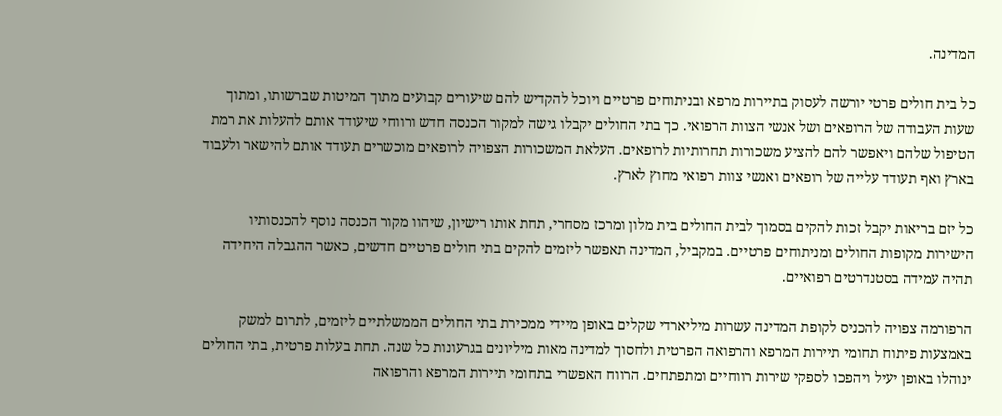המדינה.

כל בית חולים פרטי יורשה לעסוק בתיירות מרפא ובניתוחים פרטיים ויוכל להקדיש להם שיעורים קבועים מתוך המיטות שברשותו, ומתוך שעות העבודה של הרופאים ושל אנשי הצוות הרפואי. כך בתי החולים יקבלו גישה למקור הכנסה חדש ורווחי שיעודד אותם להעלות את רמת הטיפול שלהם ויאפשר להם להציע משכורות תחרותיות לרופאים. העלאת המשכורות הצפויה לרופאים מוכשרים תעודד אותם להישאר ולעבוד בארץ ואף תעודד עלייה של רופאים ואנשי צוות רפואי מחוץ לארץ.

כל יזם בריאות יקבל זכות להקים בסמוך לבית החולים בית מלון ומרכז מסחרי, תחת אותו רישיון, שיהוו מקור הכנסה נוסף להכנסותיו הישירות מקופות החולים ומניתוחים פרטיים. במקביל, המדינה תאפשר ליזמים להקים בתי חולים פרטיים חדשים, כאשר ההגבלה היחידה תהיה עמידה בסטנדרטים רפואיים.

הרפורמה צפויה להכניס לקופת המדינה עשרות מיליארדי שקלים באופן מיידי ממכירת בתי החולים הממשלתיים ליזמים, לתרום למשק באמצעות פיתוח תחומי תיירות המרפא והרפואה הפרטית ולחסוך למדינה מאות מיליונים בגרעונות כל שנה. תחת בעלות פרטית, בתי החולים ינוהלו באופן יעיל ויהפכו לספקי שירות רווחיים ומתפתחים. הרווח האפשרי בתחומי תיירות המרפא והרפואה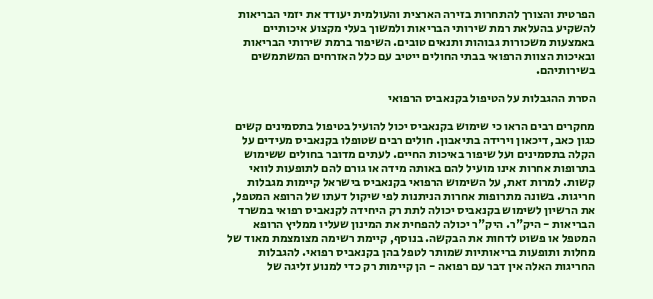הפרטית והצורך להתחרות בזירה הארצית והעולמית יעודד את יזמי הבריאות להשקיע בהעלאת רמת שירותי הבריאות ולמשוך בעלי מקצוע איכותיים באמצעות משכורות גבוהות ותנאים טובים. השיפור ברמת שירותי הבריאות ובאיכות הצוות הרפואי בבתי החולים ייטיב עם כלל האזרחים המשתמשים בשירותיהם.

הסרת ההגבלות על הטיפול בקנאביס הרפואי

מחקרים רבים הראו כי שימוש בקנאביס יכול להועיל בטיפול בתסמינים קשים כגון כאב, דיכאון וירידה בתיאבון. חולים רבים שטופלו בקנאביס מעידים על הקלה בתסמינים ועל שיפור באיכות החיים. לעתים מדובר בחולים ששימוש בתרופות אחרות אינו מועיל להם באותה מידה או גורם להם לתופעות לוואי קשות. למרות זאת, על השימוש הרפואי בקנאביס בישראל קיימות מגבלות חריגות. בשונה מתרופות אחרות הניתנות לפי שיקול דעתו של הרופא המטפל, את הרשיון לשימוש בקנאביס יכולה לתת רק היחידה לקנאביס רפואי במשרד הבריאות - היק"ר. היק"ר יכולה להפחית את המינון שעליו ממליץ הרופא המטפל או פשוט לדחות את הבקשה. בנוסף, קיימת רשימה מצומצמת מאוד של מחלות ותופעות בריאותיות שמותר לטפל בהן בקנאביס רפואי. להגבלות החריגות האלה אין דבר עם רפואה - הן קיימות רק כדי למנוע זליגה של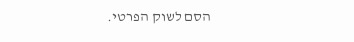הסם לשוק הפרטי.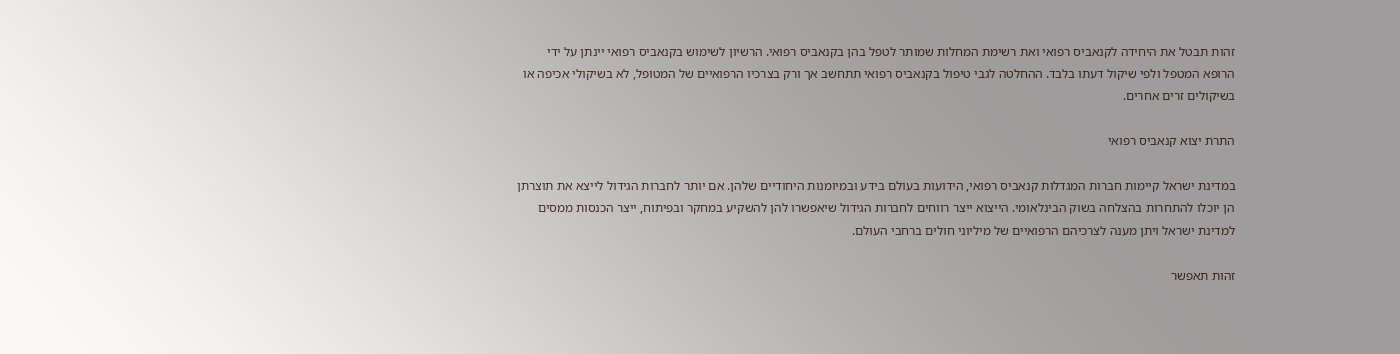זהות תבטל את היחידה לקנאביס רפואי ואת רשימת המחלות שמותר לטפל בהן בקנאביס רפואי. הרשיון לשימוש בקנאביס רפואי יינתן על ידי הרופא המטפל ולפי שיקול דעתו בלבד. ההחלטה לגבי טיפול בקנאביס רפואי תתחשב אך ורק בצרכיו הרפואיים של המטופל, לא בשיקולי אכיפה או בשיקולים זרים אחרים.

התרת יצוא קנאביס רפואי

במדינת ישראל קיימות חברות המגדלות קנאביס רפואי, הידועות בעולם בידע ובמיומנות היחודיים שלהן. אם יותר לחברות הגידול לייצא את תוצרתן הן יוכלו להתחרות בהצלחה בשוק הבינלאומי. הייצוא ייצר רווחים לחברות הגידול שיאפשרו להן להשקיע במחקר ובפיתוח, ייצר הכנסות ממסים למדינת ישראל ויתן מענה לצרכיהם הרפואיים של מיליוני חולים ברחבי העולם.

זהות תאפשר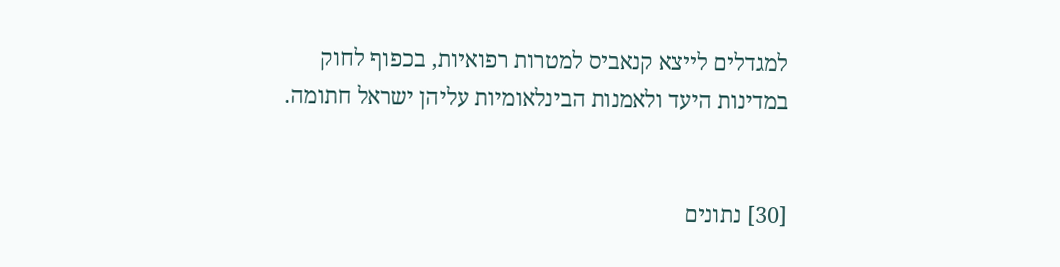למגדלים לייצא קנאביס למטרות רפואיות, בכפוף לחוק במדינות היעד ולאמנות הבינלאומיות עליהן ישראל חתומה.


[30] נתונים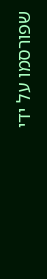שפורסמו על ידי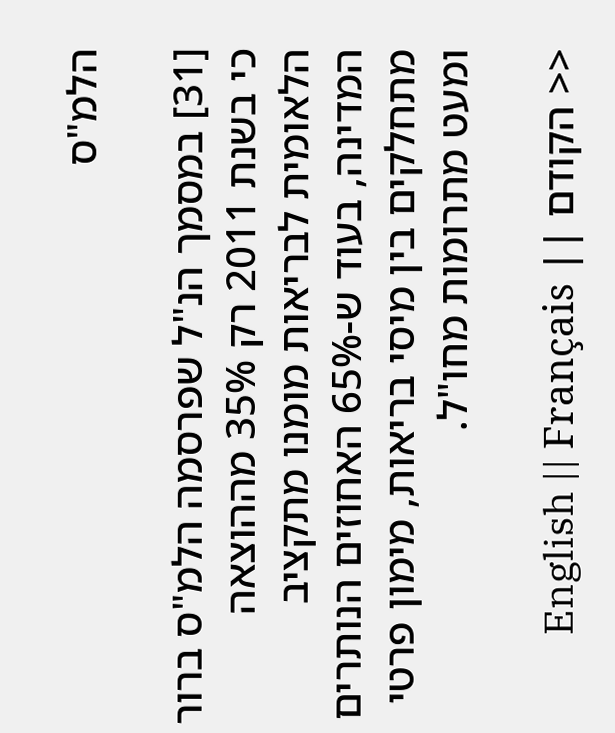הלמ"ס

[31] במסמך הנ"ל שפרסמה הלמ"ס ברור כי בשנת 2011 רק 35% מההוצאה הלאומית לבריאות מומנו מתקציב המדינה, בעוד ש-65% האחוזים הנותרים מתחלקים בין מיסי בריאות, מימון פרטי ומעט מתרומות מחו"ל.

<< הקודם || English || Français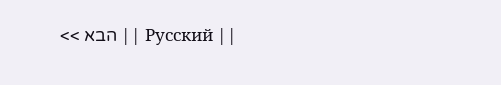|| Русский || הבא >>